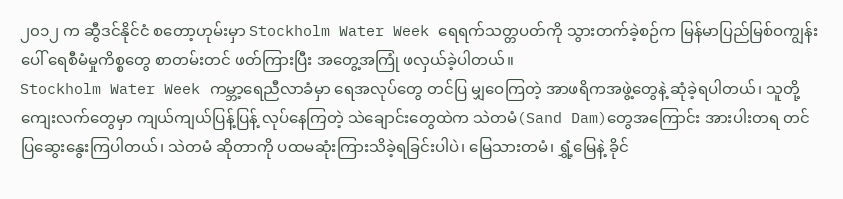၂၀၁၂ က ဆွီဒင်နိုင်ငံ စတော့ဟုမ်းမှာ Stockholm Water Week ရေရက်သတ္တပတ်ကို သွားတက်ခဲ့စဉ်က မြန်မာပြည်မြစ်ဝကျွန်းပေါ် ရေစီမံမှုကိစ္စတွေ စာတမ်းတင် ဖတ်ကြားပြီး အတွေ့အကြုံ ဖလှယ်ခဲ့ပါတယ်။
Stockholm Water Week ကမ္ဘာ့ရေညီလာခံမှာ ရေအလုပ်တွေ တင်ပြ မျှဝေကြတဲ့ အာဖရိကအဖွဲ့တွေနဲ့ ဆုံခဲ့ရပါတယ်၊ သူတို့ ကျေးလက်တွေမှာ ကျယ်ကျယ်ပြန့်ပြန့် လုပ်နေကြတဲ့ သဲချောင်းတွေထဲက သဲတမံ(Sand Dam)တွေအကြောင်း အားပါးတရ တင်ပြဆွေးနွေးကြပါတယ်၊ သဲတမံ ဆိုတာကို ပထမဆုံးကြားသိခဲ့ရခြင်းပါပဲ၊ မြေသားတမံ၊ ရွှံ့မြေနဲ့ ခိုင်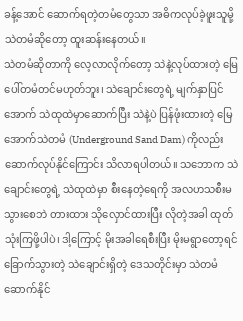ခန့်အောင် ဆောက်ရတဲ့တမံတွေသာ အဓိကလုပ်ခဲ့ဖူးသူမို့ သဲတမံဆိုတော့ ထူးဆန်းနေတယ်။
သဲတမံဆိုတာကို လေ့လာလိုက်တော့ သဲနဲ့လုပ်ထားတဲ့ မြေပေါ်တမံတင်မဟုတ်ဘူး၊ သဲချောင်းတွေရဲ့ မျက်နှာပြင်အောက် သဲထုထဲမှာဆောက်ပြီး သဲနဲ့ပဲ ပြန်ဖုံးထားတဲ့ မြေအောက်သဲတမံ (Underground Sand Dam) ကိုလည်း ဆောက်လုပ်နိုင်ကြောင်း သိလာရပါတယ်။ သဘောက သဲချောင်းတွေရဲ့ သဲထုထဲမှာ စီးနေတဲ့ရေကို အလဟသစီးမသွားစေဘဲ တားထား သိုလှောင်ထားပြီး လိုတဲ့အခါ ထုတ်သုံးကြဖို့ပါပဲ၊ ဒါ့ကြောင့် မိုးအခါရေစီးပြီး မိုးမရွာတော့ရင် ခြောက်သွားတဲ့ သဲချောင်းရှိတဲ့ ဒေသတိုင်းမှာ သဲတမံဆောက်နိုင်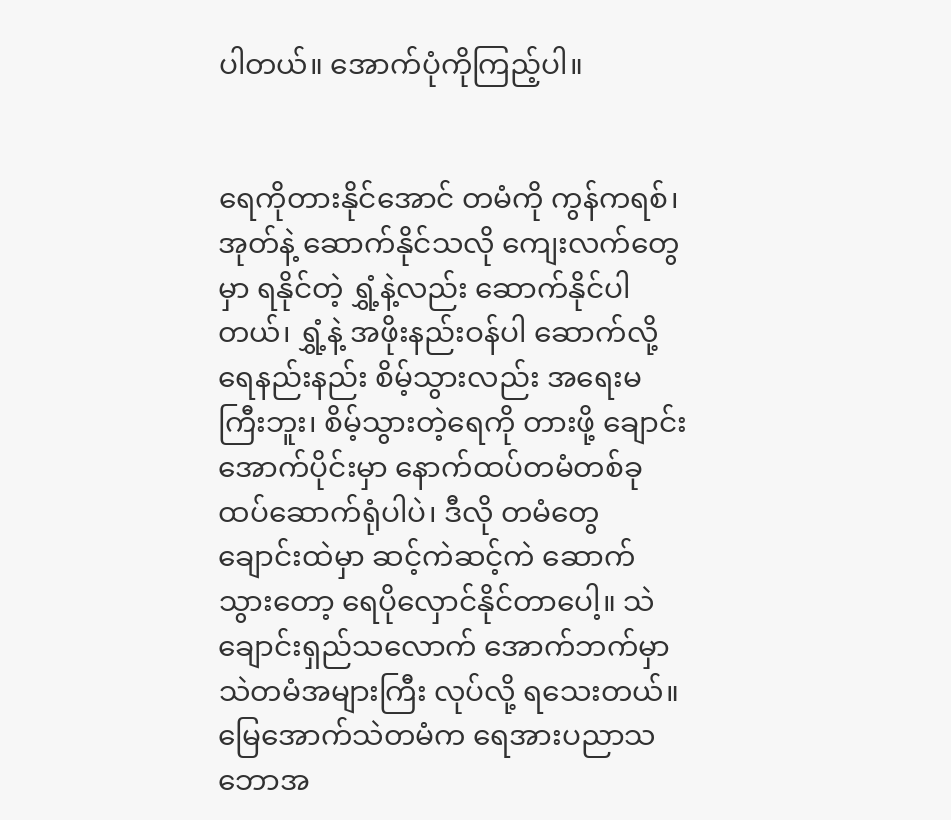ပါတယ်။ အောက်ပုံကိုကြည့်ပါ။


ရေကိုတားနိုင်အောင် တမံကို ကွန်ကရစ်၊ အုတ်နဲ့ ဆောက်နိုင်သလို ကျေးလက်တွေမှာ ရနိုင်တဲ့ ရွှံ့နဲ့လည်း ဆောက်နိုင်ပါတယ်၊ ရွှံ့နဲ့ အဖိုးနည်းဝန်ပါ ဆောက်လို့ ရေနည်းနည်း စိမ့်သွားလည်း အရေးမကြီးဘူး၊ စိမ့်သွားတဲ့ရေကို တားဖို့ ချောင်းအောက်ပိုင်းမှာ နောက်ထပ်တမံတစ်ခု ထပ်ဆောက်ရုံပါပဲ၊ ဒီလို တမံတွေ ချောင်းထဲမှာ ဆင့်ကဲဆင့်ကဲ ဆောက်သွားတော့ ရေပိုလှောင်နိုင်တာပေါ့။ သဲချောင်းရှည်သလောက် အောက်ဘက်မှာ သဲတမံအများကြီး လုပ်လို့ ရသေးတယ်။
မြေအောက်သဲတမံက ရေအားပညာသဘောအ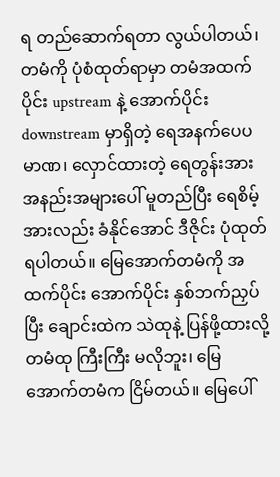ရ တည်ဆောက်ရတာ လွယ်ပါတယ်၊ တမံကို ပုံစံထုတ်ရာမှာ တမံအထက်ပိုင်း upstream နဲ့ အောက်ပိုင်း downstream မှာရှိတဲ့ ရေအနက်ပေပမာဏ၊ လှောင်ထားတဲ့ ရေတွန်းအား အနည်းအများပေါ် မူတည်ပြီး ရေစိမ့်အားလည်း ခံနိုင်အောင် ဒီဇိုင်း ပုံထုတ်ရပါတယ်။ မြေအောက်တမံကို အထက်ပိုင်း အောက်ပိုင်း နှစ်ဘက်ညှပ်ပြီး ချောင်းထဲက သဲထုနဲ့ ပြန်ဖို့ထားလို့ တမံထု ကြီးကြီး မလိုဘူး၊ မြေအောက်တမံက ငြိမ်တယ်။ မြေပေါ်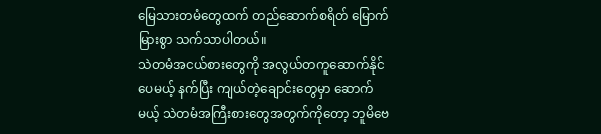မြေသားတမံတွေထက် တည်ဆောက်စရိတ် မြောက်မြားစွာ သက်သာပါတယ်။
သဲတမံအငယ်စားတွေကို အလွယ်တကူဆောက်နိုင်ပေမယ့် နက်ပြီး ကျယ်တဲ့ချောင်းတွေမှာ ဆောက်မယ့် သဲတမံအကြီးစားတွေအတွက်ကိုတော့ ဘူမိဗေ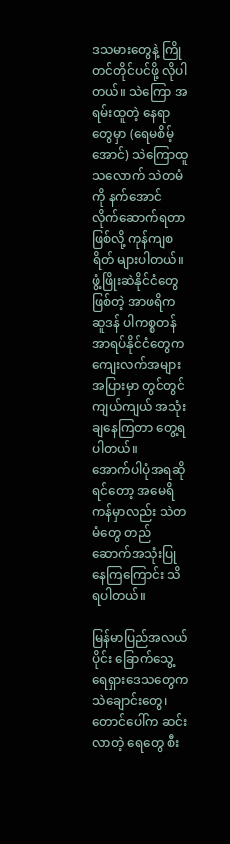ဒသမားတွေနဲ့ ကြိုတင်တိုင်ပင်ဖို့ လိုပါတယ်။ သဲကြော အရမ်းထူတဲ့ နေရာတွေမှာ (ရေမစိမ့်အောင်) သဲကြောထူသလောက် သဲတမံကို နက်အောင် လိုက်ဆောက်ရတာဖြစ်လို့ ကုန်ကျစရိတ် များပါတယ်။
ဖွံ့ဖြိုးဆဲနိုင်ငံတွေဖြစ်တဲ့ အာဖရိက ဆူဒန် ပါကစ္စတန် အာရပ်နိုင်ငံတွေက ကျေးလက်အများအပြားမှာ တွင်တွင်ကျယ်ကျယ် အသုံးချနေကြတာ တွေ့ရပါတယ်။
အောက်ပါပုံအရဆိုရင်တော့ အမေရိကန်မှာလည်း သဲတမံတွေ တည်ဆောက်အသုံးပြုနေကြကြောင်း သိရပါတယ်။

မြန်မာပြည်အလယ်ပိုင်း ခြောက်သွေ့ ရေရှားဒေသတွေက သဲချောင်းတွေ၊ တောင်ပေါ်က ဆင်းလာတဲ့ ရေတွေ စီး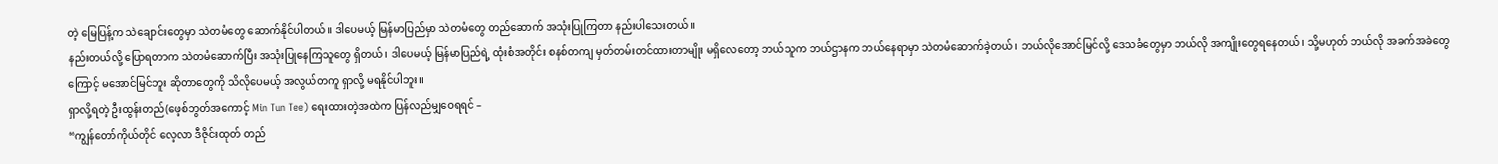တဲ့ မြေပြန့်က သဲချောင်းတွေမှာ သဲတမံတွေ ဆောက်နိုင်ပါတယ်။ ဒါပေမယ့် မြန်မာပြည်မှာ သဲတမံတွေ တည်ဆောက် အသုံးပြုကြတာ နည်းပါသေးတယ်။
နည်းတယ်လို့ ပြောရတာက သဲတမံဆောက်ပြီး အသုံးပြုနေကြသူတွေ ရှိတယ်၊ ဒါပေမယ့် မြန်မာပြည်ရဲ့ ထုံးစံအတိုင်း စနစ်တကျ မှတ်တမ်းတင်ထားတာမျိုး မရှိလေတော့ ဘယ်သူက ဘယ်ဌာနက ဘယ်နေရာမှာ သဲတမံဆောက်ခဲ့တယ်၊ ဘယ်လိုအောင်မြင်လို့ ဒေသခံတွေမှာ ဘယ်လို အကျိုးတွေရနေတယ်၊ သို့မဟုတ် ဘယ်လို အခက်အခဲတွေကြောင့် မအောင်မြင်ဘူး ဆိုတာတွေကို သိလိုပေမယ့် အလွယ်တကူ ရှာလို့ မရနိုင်ပါဘူး။
ရှာလို့ရတဲ့ ဦးထွန်းတည်(ဖေ့စ်ဘွတ်အကောင့် Min Tun Tee) ရေးထားတဲ့အထဲက ပြန်လည်မျှဝေရရင် –
“ကျွန်တော်ကိုယ်တိုင် လေ့လာ ဒီဇိုင်းထုတ် တည်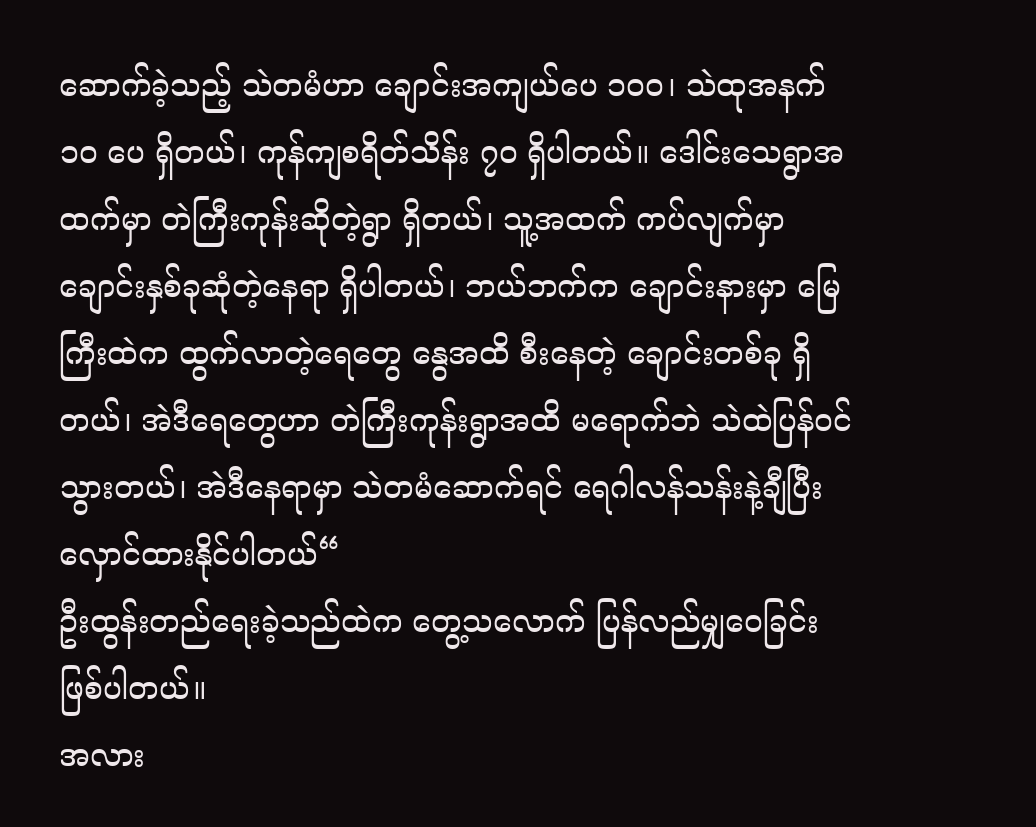ဆောက်ခဲ့သည့် သဲတမံဟာ ချောင်းအကျယ်ပေ ၁၀၀၊ သဲထုအနက် ၁၀ ပေ ရှိတယ်၊ ကုန်ကျစရိတ်သိန်း ၇၀ ရှိပါတယ်။ ဒေါင်းသေရွာအထက်မှာ တဲကြီးကုန်းဆိုတဲ့ရွာ ရှိတယ်၊ သူ့အထက် ကပ်လျက်မှာ ချောင်းနှစ်ခုဆုံတဲ့နေရာ ရှိပါတယ်၊ ဘယ်ဘက်က ချောင်းနားမှာ မြေကြီးထဲက ထွက်လာတဲ့ရေတွေ နွေအထိ စီးနေတဲ့ ချောင်းတစ်ခု ရှိတယ်၊ အဲဒီရေတွေဟာ တဲကြီးကုန်းရွာအထိ မရောက်ဘဲ သဲထဲပြန်ဝင်သွားတယ်၊ အဲဒီနေရာမှာ သဲတမံဆောက်ရင် ရေဂါလန်သန်းနဲ့ချီပြီး လှောင်ထားနိုင်ပါတယ်“
ဦးထွန်းတည်ရေးခဲ့သည်ထဲက တွေ့သလောက် ပြန်လည်မျှဝေခြင်း ဖြစ်ပါတယ်။
အလား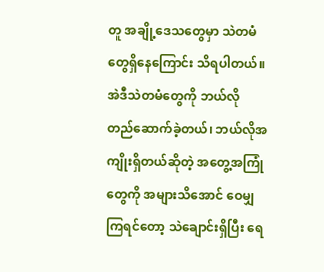တူ အချို့ဒေသတွေမှာ သဲတမံတွေရှိနေကြောင်း သိရပါတယ်။ အဲဒီသဲတမံတွေကို ဘယ်လို တည်ဆောက်ခဲ့တယ်၊ ဘယ်လိုအကျိုးရှိတယ်ဆိုတဲ့ အတွေ့အကြုံတွေကို အများသိအောင် ဝေမျှကြရင်တော့ သဲချောင်းရှိပြီး ရေ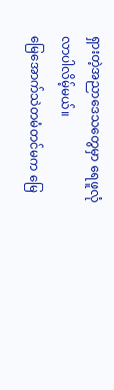ရှားတဲ့အညာဒေသတွေမှာ ရေဖူလုံလာပါလိမ့်မယ်။
မြေအောက်သဲတမံတင်မက မြေ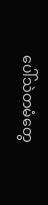ပေါ်သဲတမံတွေ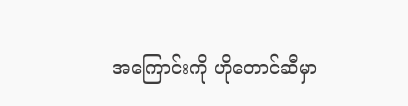အကြောင်းကို ဟိုတောင်ဆီမှာ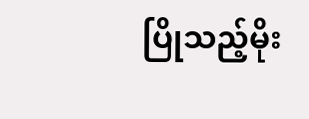ပြိုသည့်မိုး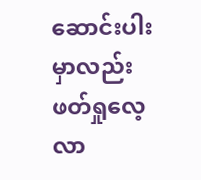ဆောင်းပါးမှာလည်း ဖတ်ရှုလေ့လာ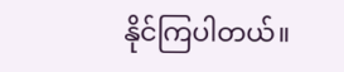နိုင်ကြပါတယ်။